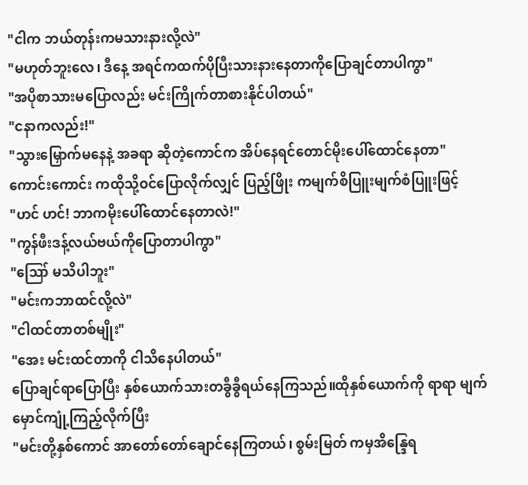"ငါက ဘယ်တုန်းကမသားနားလို့လဲ"
"မဟုတ်ဘူးလေ၊ ဒီနေ့ အရင်ကထက်ပိုပြီးသားနားနေတာကိုပြောချင်တာပါကွာ"
"အပိုစာသားမပြောလည်း မင်းကြိုက်တာစားနိုင်ပါတယ်"
"ငနာကလည်း!"
"သွားမြှောက်မနေနဲ့ အခရာ ဆိုတဲ့ကောင်က အိပ်နေရင်တောင်မိုးပေါ်ထောင်နေတာ"
ကောင်းကောင်း ကထိုသို့ဝင်ပြောလိုက်လျှင် ပြည့်ဖြိုး ကမျက်စိပြူးမျက်စံပြူးဖြင့်
"ဟင် ဟင်! ဘာကမိုးပေါ်ထောင်နေတာလဲ!"
"ကွန်ဖီးဒန့်လယ်ဗယ်ကိုပြောတာပါကွာ"
"ဪ မသိပါဘူး"
"မင်းကဘာထင်လို့လဲ"
"ငါထင်တာတစ်မျိုး"
"အေး မင်းထင်တာကို ငါသိနေပါတယ်"
ပြောချင်ရာပြောပြီး နှစ်ယောက်သားတခွီခွီရယ်နေကြသည်။ထိုနှစ်ယောက်ကို ရာရာ မျက်မှောင်ကျုံ့ကြည့်လိုက်ပြီး
"မင်းတို့နှစ်ကောင် အာတော်တော်ချောင်နေကြတယ်၊ စွမ်းမြတ် ကမှအိန္ဒြေရ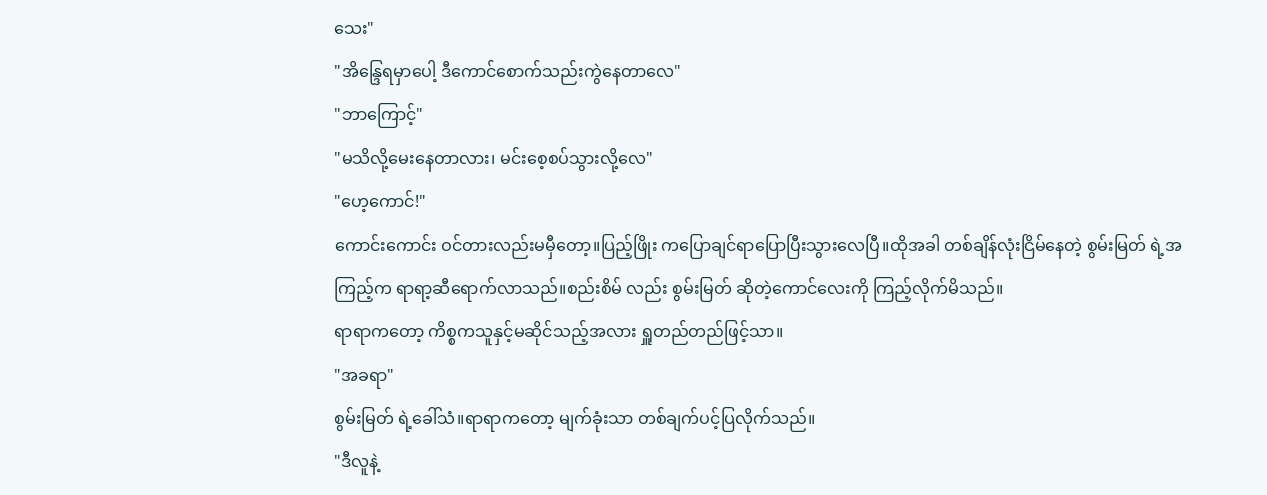သေး"
"အိန္ဒြေရမှာပေါ့ ဒီကောင်စောက်သည်းကွဲနေတာလေ"
"ဘာကြောင့်"
"မသိလို့မေးနေတာလား၊ မင်းစေ့စပ်သွားလို့လေ"
"ဟေ့ကောင်!"
ကောင်းကောင်း ဝင်တားလည်းမမှီတော့။ပြည့်ဖြိုး ကပြောချင်ရာပြောပြီးသွားလေပြီ။ထိုအခါ တစ်ချိန်လုံးငြိမ်နေတဲ့ စွမ်းမြတ် ရဲ့အကြည့်က ရာရာ့ဆီရောက်လာသည်။စည်းစိမ် လည်း စွမ်းမြတ် ဆိုတဲ့ကောင်လေးကို ကြည့်လိုက်မိသည်။
ရာရာကတော့ ကိစ္စကသူနှင့်မဆိုင်သည့်အလား ရှူတည်တည်ဖြင့်သာ။
"အခရာ"
စွမ်းမြတ် ရဲ့ခေါ်သံ။ရာရာကတော့ မျက်ခုံးသာ တစ်ချက်ပင့်ပြလိုက်သည်။
"ဒီလူနဲ့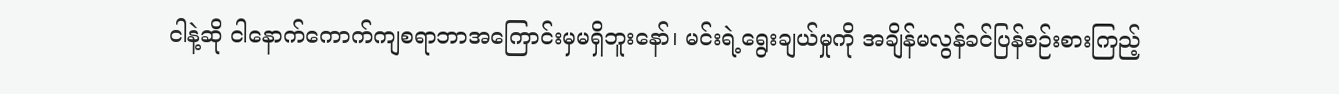ငါနဲ့ဆို ငါနောက်ကောက်ကျစရာဘာအကြောင်းမှမရှိဘူးနော်၊ မင်းရဲ့ရွေးချယ်မှုကို အချိန်မလွန်ခင်ပြန်စဉ်းစားကြည့်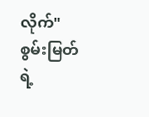လိုက်"
စွမ်းမြတ် ရဲ့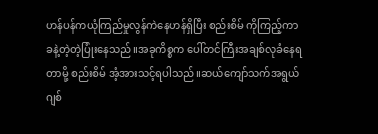ဟန်ပန်ကယုံကြည်မှုလွန်ကဲနေဟန်ရှိပြီး စည်းစိမ် ကိုကြည့်ကာ ခနဲ့တဲ့တဲ့ပြုံးနေသည်။အခုကိစ္စက ပေါ်တင်ကြီးအချစ်လုခံနေရတာမို့ စည်းစိမ် အံ့အားသင့်ရပါသည်။ဆယ်ကျော်သက်အရွယ် ဂျစ်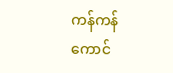ကန်ကန်ကောင်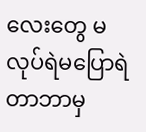လေးတွေ မလုပ်ရဲမပြောရဲတာဘာမှ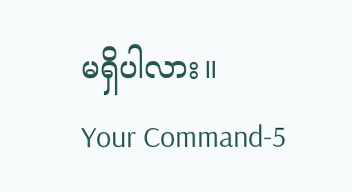မရှိပါလား။
Your Command-5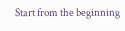Start from the beginning